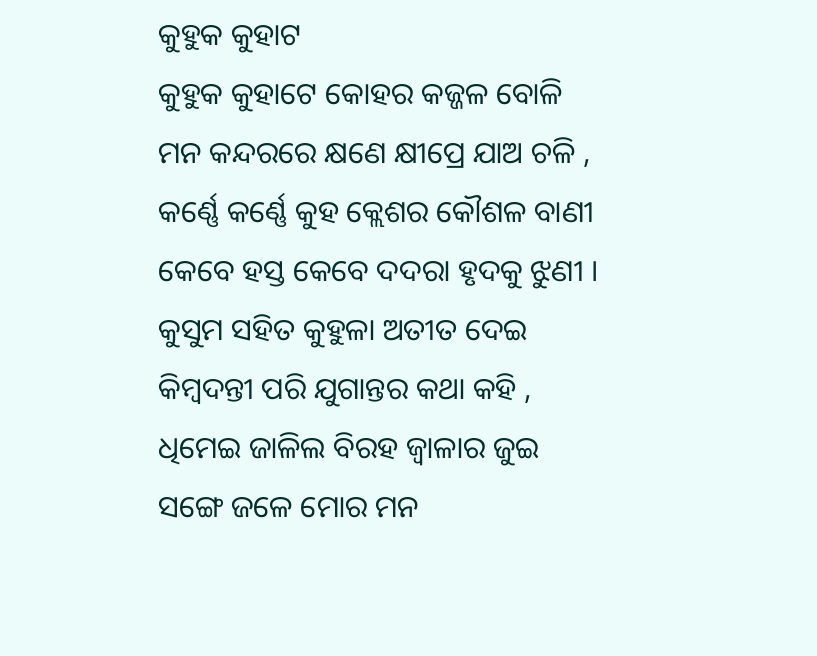କୁହୁକ କୁହାଟ
କୁହୁକ କୁହାଟେ କୋହର କଜ୍ଜଳ ବୋଳି
ମନ କନ୍ଦରରେ କ୍ଷଣେ କ୍ଷୀପ୍ରେ ଯାଅ ଚଳି ,
କର୍ଣ୍ଣେ କର୍ଣ୍ଣେ କୁହ କ୍ଲେଶର କୌଶଳ ବାଣୀ
କେବେ ହସ୍ତ କେବେ ଦଦରା ହୃଦକୁ ଝୁଣୀ ।
କୁସୁମ ସହିତ କୁହୁଳା ଅତୀତ ଦେଇ
କିମ୍ବଦନ୍ତୀ ପରି ଯୁଗାନ୍ତର କଥା କହି ,
ଧିମେଇ ଜାଳିଲ ବିରହ ଜ୍ୱାଳାର ଜୁଇ
ସଙ୍ଗେ ଜଳେ ମୋର ମନ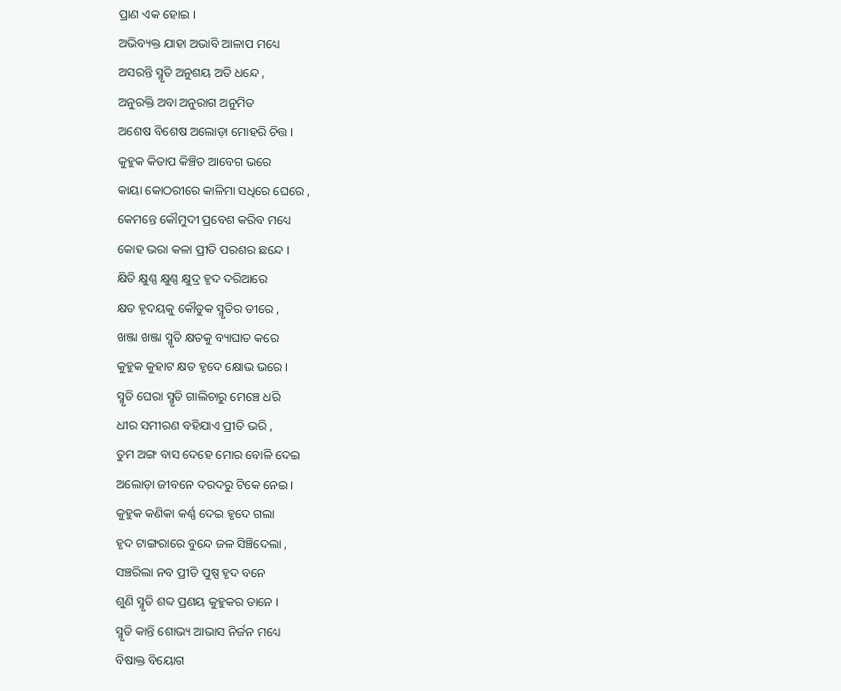ପ୍ରାଣ ଏକ ହୋଇ ।
ଅଭିବ୍ୟକ୍ତ ଯାହା ଅଭାବି ଆଳାପ ମଧ୍ୟେ
ଅସରନ୍ତି ସ୍ମୃତି ଅନୁଶୟ ଅତି ଧନ୍ଦେ ,
ଅନୁରକ୍ତି ଅବା ଅନୁରାଗ ଅନୁମିତ
ଅଶେଷ ବିଶେଷ ଅଲୋଡ଼ା ମୋହରି ଚିତ୍ତ ।
କୁହୁକ କିତାପ କିଞ୍ଚିତ ଆବେଗ ଭରେ
କାୟା କୋଠରୀରେ କାଳିମା ସଧିରେ ଘେରେ ,
କେମନ୍ତେ କୌମୁଦୀ ପ୍ରବେଶ କରିବ ମଧ୍ୟେ
କୋହ ଭରା କଳା ପ୍ରୀତି ପରଶର ଛନ୍ଦେ ।
କ୍ଷିତି କ୍ଷୁଣ୍ଣ କ୍ଷୁଣ୍ଣ କ୍ଷୁଦ୍ର ହୃଦ ଦରିଆରେ
କ୍ଷତ ହୃଦୟକୁ କୌତୁକ ସ୍ମୃତିର ତୀରେ ,
ଖଞ୍ଜା ଖଞ୍ଜା ସ୍ମୃତି କ୍ଷତକୁ ବ୍ୟାଘାତ କରେ
କୁହୁକ କୁହାଟ କ୍ଷତ ହୃଦେ କ୍ଷୋଭ ଭରେ ।
ସ୍ମୃତି ଘେରା ସ୍ମୃତି ଗାଲିଚାରୁ ମେଞ୍ଚେ ଧରି
ଧୀର ସମୀରଣ ବହିଯାଏ ପ୍ରୀତି ଭରି ,
ତୁମ ଅଙ୍ଗ ବାସ ଦେହେ ମୋର ବୋଳି ଦେଇ
ଅଲୋଡ଼ା ଜୀବନେ ଦରଦରୁ ଟିକେ ନେଇ ।
କୁହୁକ କଣିକା କର୍ଣ୍ଣ ଦେଇ ହୃଦେ ଗଲା
ହୃଦ ଟାଙ୍ଗରାରେ ବୁନ୍ଦେ ଜଳ ସିଞ୍ଚିଦେଲା ,
ସଞ୍ଚରିଲା ନବ ପ୍ରୀତି ପୁଷ୍ପ ହୃଦ ବନେ
ଶୁଣି ସ୍ମୃତି ଶବ୍ଦ ପ୍ରଣୟ କୁହୁକର ତାନେ ।
ସ୍ମୃତି କାନ୍ତି ଶୋଭ୍ୟ ଆଭାସ ନିର୍ଜନ ମଧ୍ୟେ
ବିଷାକ୍ତ ବିୟୋଗ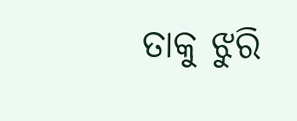ତାକୁ ଝୁରି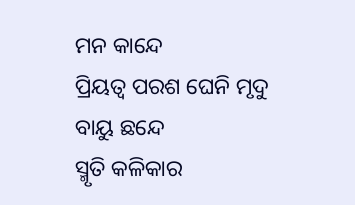ମନ କାନ୍ଦେ
ପ୍ରିୟତ୍ଵ ପରଶ ଘେନି ମୃଦୁ ବାୟୁ ଛନ୍ଦେ
ସ୍ମୃତି କଳିକାର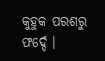କୁହୁକ ପରଶରୁ ଫର୍ଦ୍ଦେ ।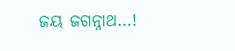ଜୟ ଜଗନ୍ନାଥ…!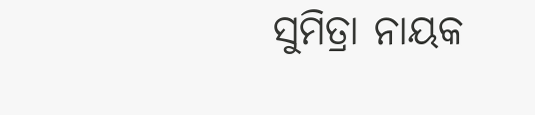ସୁମିତ୍ରା ନାୟକ